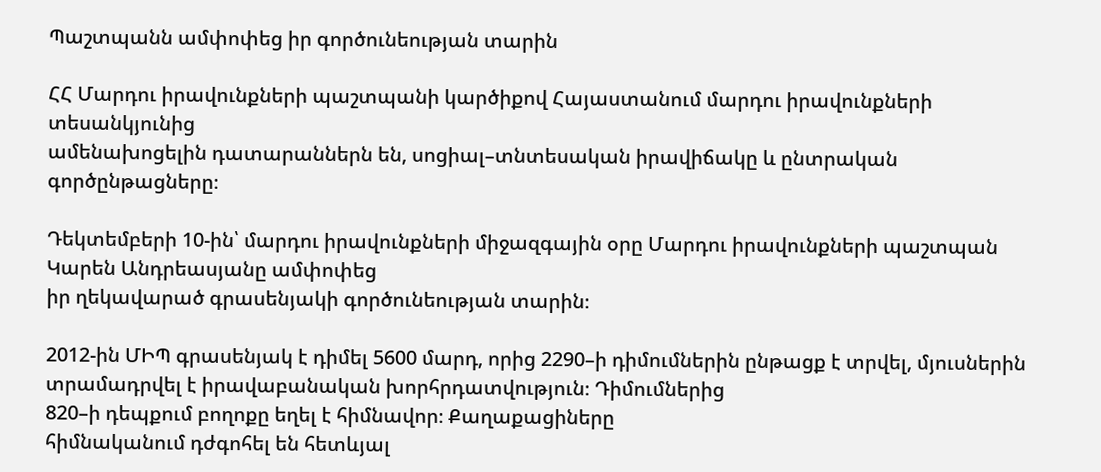Պաշտպանն ամփոփեց իր գործունեության տարին

ՀՀ Մարդու իրավունքների պաշտպանի կարծիքով Հայաստանում մարդու իրավունքների տեսանկյունից
ամենախոցելին դատարաններն են, սոցիալ–տնտեսական իրավիճակը և ընտրական գործընթացները։

Դեկտեմբերի 10-ին՝ մարդու իրավունքների միջազգային օրը Մարդու իրավունքների պաշտպան Կարեն Անդրեասյանը ամփոփեց
իր ղեկավարած գրասենյակի գործունեության տարին։

2012-ին ՄԻՊ գրասենյակ է դիմել 5600 մարդ, որից 2290–ի դիմումներին ընթացք է տրվել, մյուսներին տրամադրվել է իրավաբանական խորհրդատվություն։ Դիմումներից
820–ի դեպքում բողոքը եղել է հիմնավոր։ Քաղաքացիները
հիմնականում դժգոհել են հետևյալ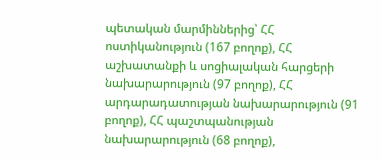պետական մարմիններից՝ ՀՀ
ոստիկանություն (167 բողոք), ՀՀ աշխատանքի և սոցիալական հարցերի նախարարություն (97 բողոք), ՀՀ արդարադատության նախարարություն (91 բողոք), ՀՀ պաշտպանության նախարարություն (68 բողոք),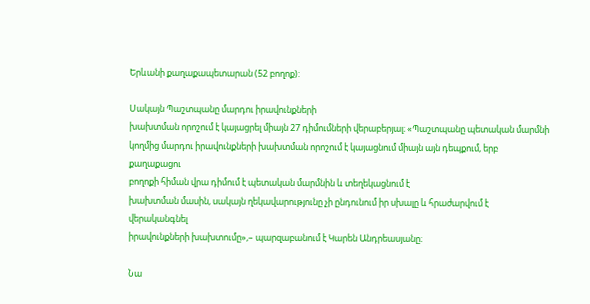Երևանի քաղաքապետարան (52 բողոք):

Սակայն Պաշտպանը մարդու իրավունքների
խախտման որոշում է կայացրել միայն 27 դիմումների վերաբերյալ։ «Պաշտպանը պետական մարմնի
կողմից մարդու իրավունքների խախտման որոշում է կայացնում միայն այն դեպքում, երբ քաղաքացու
բողոքի հիման վրա դիմում է պետական մարմնին և տեղեկացնում է
խախտման մասին, սակայն ղեկավարությունը չի ընդունում իր սխալը և հրաժարվում է վերականգնել
իրավունքների խախտումը»,– պարզաբանում է Կարեն Անդրեասյանը։

Նա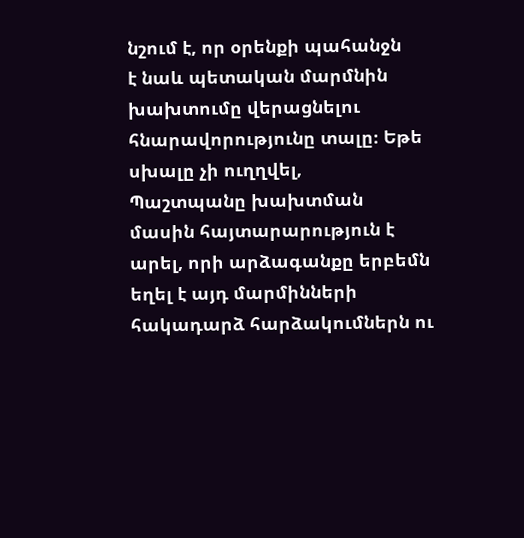նշում է, որ օրենքի պահանջն
է նաև պետական մարմնին խախտումը վերացնելու հնարավորությունը տալը։ Եթե սխալը չի ուղղվել,
Պաշտպանը խախտման մասին հայտարարություն է արել, որի արձագանքը երբեմն եղել է այդ մարմինների
հակադարձ հարձակումներն ու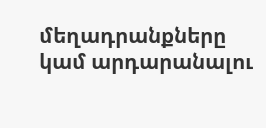մեղադրանքները կամ արդարանալու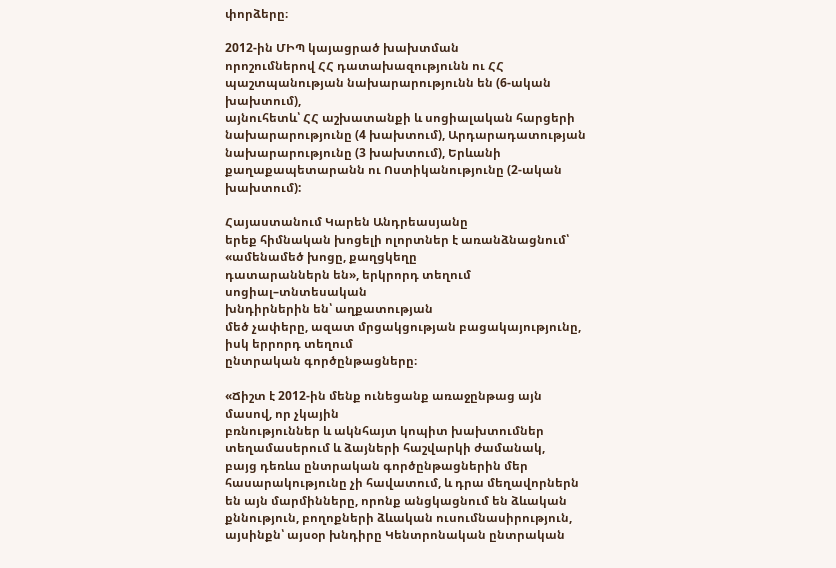փորձերը։

2012-ին ՄԻՊ կայացրած խախտման
որոշումներով ՀՀ դատախազությունն ու ՀՀ պաշտպանության նախարարությունն են (6-ական խախտում),
այնուհետև՝ ՀՀ աշխատանքի և սոցիալական հարցերի նախարարությունը (4 խախտում), Արդարադատության
նախարարությունը (3 խախտում), Երևանի քաղաքապետարանն ու Ոստիկանությունը (2-ական խախտում):

Հայաստանում Կարեն Անդրեասյանը
երեք հիմնական խոցելի ոլորտներ է առանձնացնում՝ «ամենամեծ խոցը, քաղցկեղը
դատարաններն են», երկրորդ տեղում սոցիալ–տնտեսական
խնդիրներին են՝ աղքատության
մեծ չափերը, ազատ մրցակցության բացակայությունը, իսկ երրորդ տեղում
ընտրական գործընթացները։

«Ճիշտ է 2012-ին մենք ունեցանք առաջընթաց այն մասով, որ չկային
բռնություններ և ակնհայտ կոպիտ խախտումներ տեղամասերում և ձայների հաշվարկի ժամանակ,
բայց դեռևս ընտրական գործընթացներին մեր հասարակությունը չի հավատում, և դրա մեղավորներն
են այն մարմինները, որոնք անցկացնում են ձևական քննություն, բողոքների ձևական ուսումնասիրություն,
այսինքն՝ այսօր խնդիրը Կենտրոնական ընտրական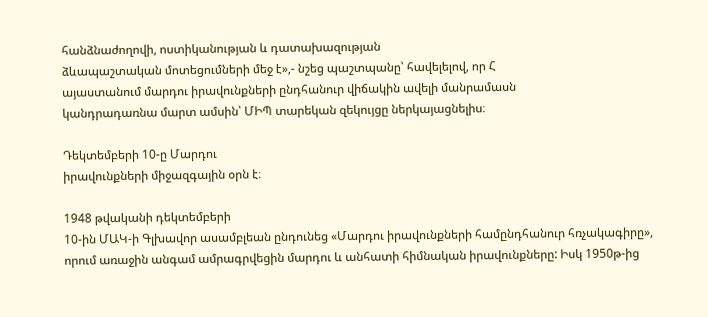հանձնաժողովի, ոստիկանության և դատախազության
ձևապաշտական մոտեցումների մեջ է»,- նշեց պաշտպանը՝ հավելելով, որ Հ
այաստանում մարդու իրավունքների ընդհանուր վիճակին ավելի մանրամասն
կանդրադառնա մարտ ամսին՝ ՄԻՊ տարեկան զեկույցը ներկայացնելիս։

Դեկտեմբերի 10-ը Մարդու
իրավունքների միջազգային օրն է։

1948 թվականի դեկտեմբերի
10-ին ՄԱԿ-ի Գլխավոր ասամբլեան ընդունեց «Մարդու իրավունքների համընդհանուր հռչակագիրը»,
որում առաջին անգամ ամրագրվեցին մարդու և անհատի հիմնական իրավունքները: Իսկ 1950թ-ից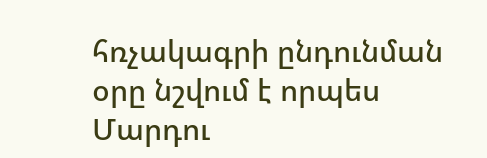հռչակագրի ընդունման օրը նշվում է որպես Մարդու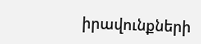իրավունքների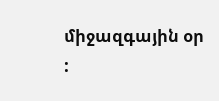միջազգային օր
: